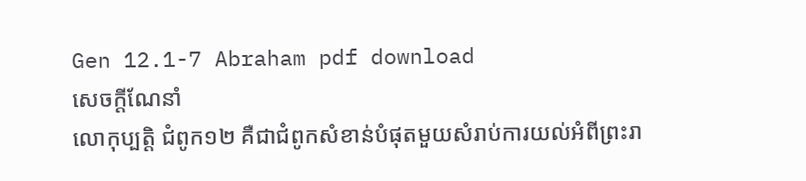Gen 12.1-7 Abraham pdf download
សេចក្តីណែនាំ
លោកុប្បត្ដិ ជំពូក១២ គឺជាជំពូកសំខាន់បំផុតមួយសំរាប់ការយល់អំពីព្រះរា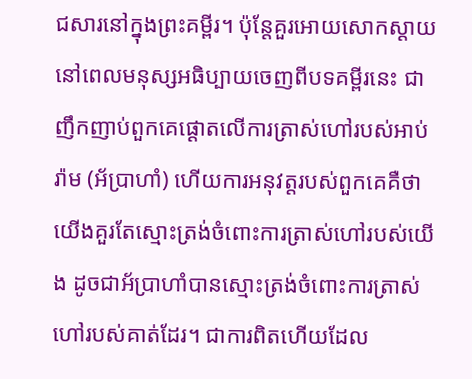ជសារនៅក្នុងព្រះគម្ពីរ។ ប៉ុន្តែគួរអោយសោកស្តាយ នៅពេលមនុស្សអធិប្បាយចេញពីបទគម្ពីរនេះ ជាញឹកញាប់ពួកគេផ្ដោតលើការត្រាស់ហៅរបស់អាប់រ៉ាម (អ័ប្រាហាំ) ហើយការអនុវត្តរបស់ពួកគេគឺថា យើងគួរតែស្មោះត្រង់ចំពោះការត្រាស់ហៅរបស់យើង ដូចជាអ័ប្រាហាំបានស្មោះត្រង់ចំពោះការត្រាស់ហៅរបស់គាត់ដែរ។ ជាការពិតហើយដែល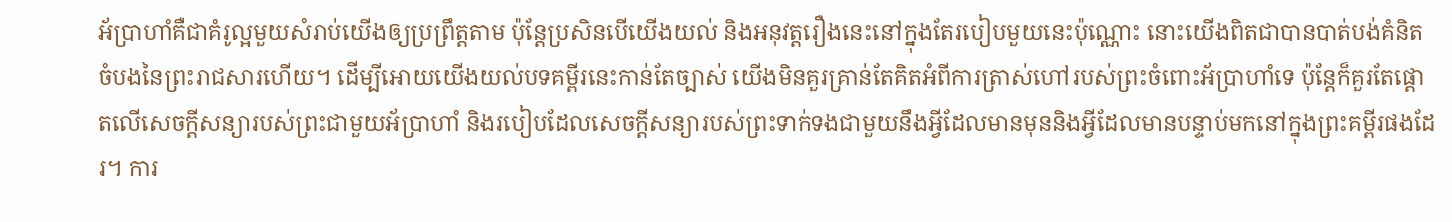អ័ប្រាហាំគឺជាគំរូល្អមួយសំរាប់យើងឲ្យប្រព្រឹត្តតាម ប៉ុន្តែប្រសិនបើយើងយល់ និងអនុវត្តរឿងនេះនៅក្នុងតែរបៀបមួយនេះប៉ុណ្ណោះ នោះយើងពិតជាបានបាត់បង់គំនិតចំបងនៃព្រះរាជសារហើយ។ ដើម្បីអោយយើងយល់បទគម្ពីរនេះកាន់តែច្បាស់ យើងមិនគួរគ្រាន់តែគិតអំពីការត្រាស់ហៅរបស់ព្រះចំពោះអ័ប្រាហាំទេ ប៉ុន្តែក៏គួរតែផ្ដោតលើសេចក្តីសន្យារបស់ព្រះជាមួយអ័ប្រាហាំ និងរបៀបដែលសេចក្តីសន្យារបស់ព្រះទាក់ទងជាមួយនឹងអ្វីដែលមានមុននិងអ្វីដែលមានបន្ទាប់មកនៅក្នុងព្រះគម្ពីរផងដែរ។ ការ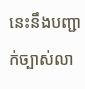នេះនឹងបញ្ជាក់ច្បាស់លា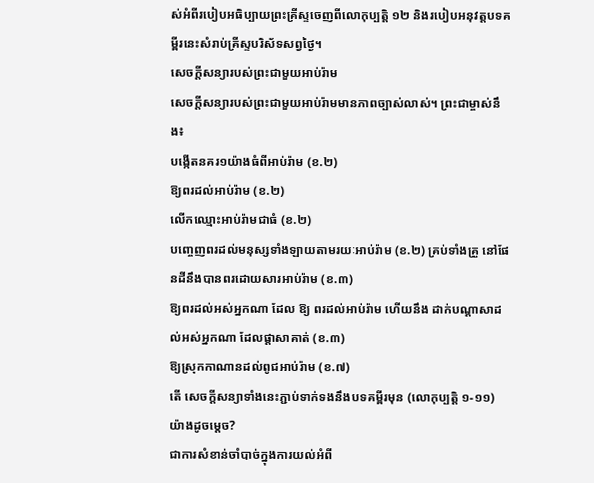ស់អំពីរបៀបអធិប្បាយព្រះគ្រីស្ទចេញពីលោកុប្បត្ដិ ១២ និងរបៀបអនុវត្តបទគម្ពីរនេះសំរាប់គ្រីស្ទបរិស័ទសព្វថ្ងៃ។
សេចក្តីសន្យារបស់ព្រះជាមួយអាប់រ៉ាម
សេចក្តីសន្យារបស់ព្រះជាមួយអាប់រ៉ាមមានភាពច្បាស់លាស់។ ព្រះជាម្ចាស់នឹង៖
បង្កើតនគរ១យ៉ាងធំពីអាប់រ៉ាម (ខ.២)
ឱ្យពរដល់អាប់រ៉ាម (ខ.២)
លើកឈ្មោះអាប់រ៉ាមជាធំ (ខ.២)
បញ្ចេញពរដល់មនុស្សទាំងឡាយតាមរយៈអាប់រ៉ាម (ខ.២) គ្រប់ទាំងគ្រួ នៅផែនដីនឹងបានពរដោយសារអាប់រ៉ាម (ខ.៣)
ឱ្យពរដល់អស់អ្នកណា ដែល ឱ្យ ពរដល់អាប់រ៉ាម ហើយនឹង ដាក់បណ្ដាសាដល់អស់អ្នកណា ដែលផ្ដាសាគាត់ (ខ.៣)
ឱ្យស្រុកកាណានដល់ពូជអាប់រ៉ាម (ខ.៧)
តើ សេចក្ដីសន្យាទាំងនេះភ្ជាប់ទាក់ទងនឹងបទគម្ពីរមុន (លោកុប្បត្ដិ ១-១១) យ៉ាងដូចម្ដេច?
ជាការសំខាន់ចាំបាច់ក្នុងការយល់អំពី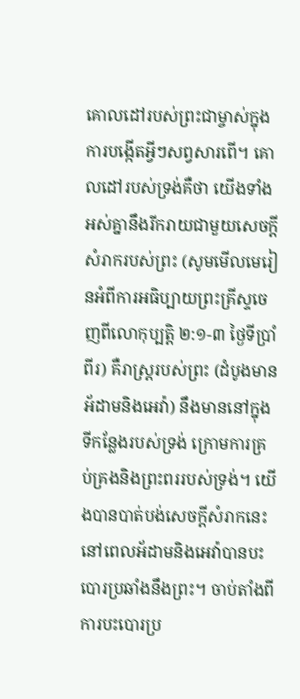គោលដៅរបស់ព្រះជាម្ចាស់ក្នុងការបង្កើតអ្វីៗសព្វសារពើ។ គោលដៅរបស់ទ្រង់គឺថា យើងទាំងអស់គ្នានឹងរីករាយជាមួយសេចក្តីសំរាករបស់ព្រះ (សូមមើលមេរៀនអំពីការអធិប្បាយព្រះគ្រីស្ទចេញពីលោកុប្បត្ដិ ២:១-៣ ថ្ងៃទីប្រាំពីរ) គឺរាស្រ្តរបស់ព្រះ (ដំបូងមានអ័ដាមនិងអេវ៉ា) នឹងមាននៅក្នុងទីកន្លែងរបស់ទ្រង់ ក្រោមការគ្រប់គ្រងនិងព្រះពររបស់ទ្រង់។ យើងបានបាត់បង់សេចក្តីសំរាកនេះ នៅពេលអ័ដាមនិងអេវ៉ាបានបះបោរប្រឆាំងនឹងព្រះ។ ចាប់តាំងពីការបះបោរប្រ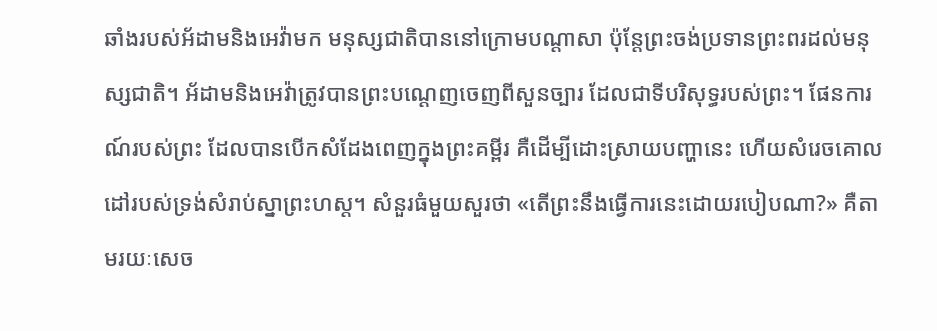ឆាំងរបស់អ័ដាមនិងអេវ៉ាមក មនុស្សជាតិបាននៅក្រោមបណ្តាសា ប៉ុន្តែព្រះចង់ប្រទានព្រះពរដល់មនុស្សជាតិ។ អ័ដាមនិងអេវ៉ាត្រូវបានព្រះបណ្តេញចេញពីសួនច្បារ ដែលជាទីបរិសុទ្ធរបស់ព្រះ។ ផែនការណ៍របស់ព្រះ ដែលបានបើកសំដែងពេញក្នុងព្រះគម្ពីរ គឺដើម្បីដោះស្រាយបញ្ហានេះ ហើយសំរេចគោលដៅរបស់ទ្រង់សំរាប់ស្នាព្រះហស្ត។ សំនួរធំមួយសួរថា «តើព្រះនឹងធ្វើការនេះដោយរបៀបណា?» គឺតាមរយៈសេច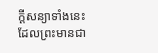ក្តីសន្យាទាំងនេះដែលព្រះមានជា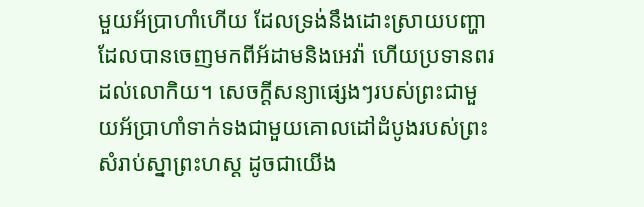មួយអ័ប្រាហាំហើយ ដែលទ្រង់នឹងដោះស្រាយបញ្ហា ដែលបានចេញមកពីអ័ដាមនិងអេវ៉ា ហើយប្រទានពរដល់លោកិយ។ សេចក្តីសន្យាផ្សេងៗរបស់ព្រះជាមួយអ័ប្រាហាំទាក់ទងជាមួយគោលដៅដំបូងរបស់ព្រះសំរាប់ស្នាព្រះហស្ត ដូចជាយើង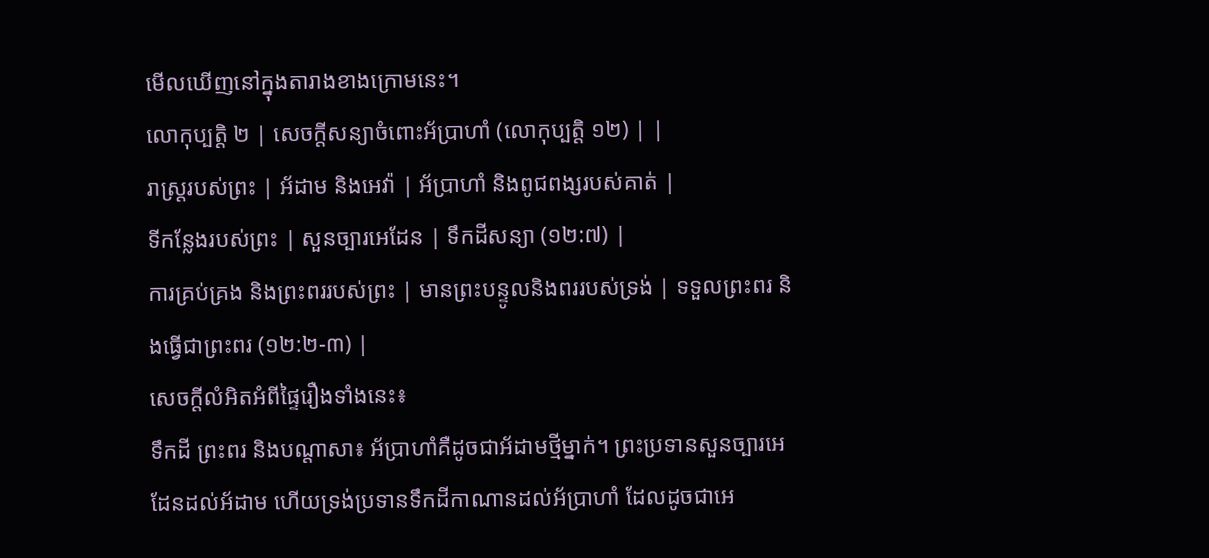មើលឃើញនៅក្នុងតារាងខាងក្រោមនេះ។
លោកុប្បត្ដិ ២ | សេចក្តីសន្យាចំពោះអ័ប្រាហាំ (លោកុប្បត្ដិ ១២) | |
រាស្ត្ររបស់ព្រះ | អ័ដាម និងអេវ៉ា | អ័ប្រាហាំ និងពូជពង្សរបស់គាត់ |
ទីកន្លែងរបស់ព្រះ | សួនច្បារអេដែន | ទឹកដីសន្យា (១២:៧) |
ការគ្រប់គ្រង និងព្រះពររបស់ព្រះ | មានព្រះបន្ទូលនិងពររបស់ទ្រង់ | ទទួលព្រះពរ និងធ្វើជាព្រះពរ (១២:២-៣) |
សេចក្តីលំអិតអំពីផ្ទៃរឿងទាំងនេះ៖
ទឹកដី ព្រះពរ និងបណ្តាសា៖ អ័ប្រាហាំគឺដូចជាអ័ដាមថ្មីម្នាក់។ ព្រះប្រទានសួនច្បារអេដែនដល់អ័ដាម ហើយទ្រង់ប្រទានទឹកដីកាណានដល់អ័ប្រាហាំ ដែលដូចជាអេ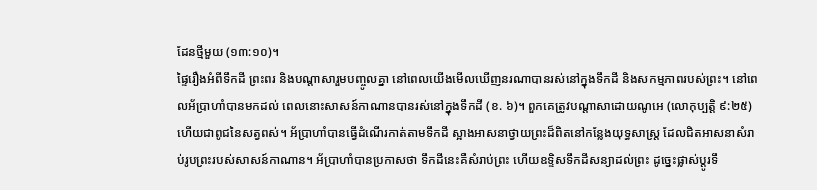ដែនថ្មីមួយ (១៣:១០)។
ផ្ទៃរឿងអំពីទឹកដី ព្រះពរ និងបណ្តាសារួមបញ្ចូលគ្នា នៅពេលយើងមើលឃើញនរណាបានរស់នៅក្នុងទឹកដី និងសកម្មភាពរបស់ព្រះ។ នៅពេលអ័ប្រាហាំបានមកដល់ ពេលនោះសាសន៍កាណានបានរស់នៅក្នុងទឹកដី (ខ. ៦)។ ពួកគេត្រូវបណ្តាសាដោយណូអេ (លោកុប្បត្ដិ ៩:២៥) ហើយជាពូជនៃសត្វពស់។ អ័ប្រាហាំបានធ្វើដំណើរកាត់តាមទឹកដី ស្អាងអាសនាថ្វាយព្រះដ៏ពិតនៅកន្លែងយុទ្ធសាស្ត្រ ដែលជិតអាសនាសំរាប់រូបព្រះរបស់សាសន៍កាណាន។ អ័ប្រាហាំបានប្រកាសថា ទឹកដីនេះគឺសំរាប់ព្រះ ហើយឧទ្ទិសទឹកដីសន្យាដល់ព្រះ ដូច្នេះផ្លាស់ប្តូរទឹ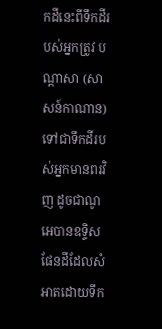កដីនេះពីទឹកដីរបស់អ្នកត្រូវ បណ្តាសា (សាសន៍កាណាន) ទៅជាទឹកដីរបស់អ្នកមានពរវិញ ដូចជាណូអេបានឧទ្ទិសផែនដីដែលសំអាតដោយទឹក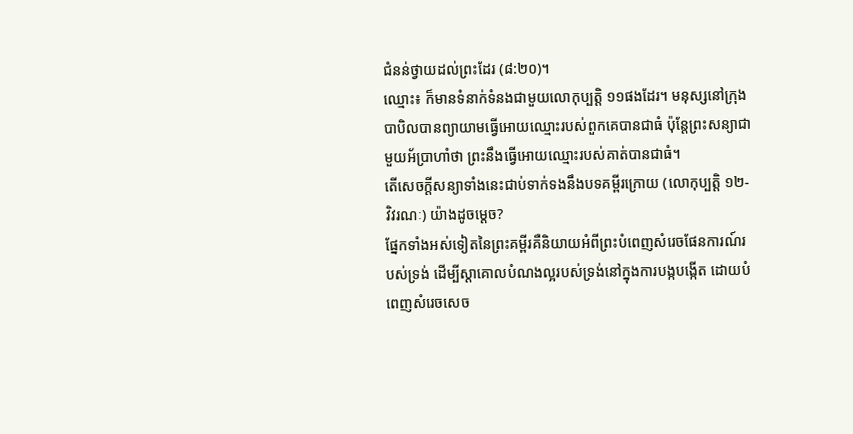ជំនន់ថ្វាយដល់ព្រះដែរ (៨:២០)។
ឈ្មោះ៖ ក៏មានទំនាក់ទំនងជាមួយលោកុប្បត្ដិ ១១ផងដែរ។ មនុស្សនៅក្រុងបាបិលបានព្យាយាមធ្វើអោយឈ្មោះរបស់ពួកគេបានជាធំ ប៉ុន្តែព្រះសន្យាជាមួយអ័ប្រាហាំថា ព្រះនឹងធ្វើអោយឈ្មោះរបស់គាត់បានជាធំ។
តើសេចក្ដីសន្យាទាំងនេះជាប់ទាក់ទងនឹងបទគម្ពីរក្រោយ (លោកុប្បត្ដិ ១២-វិវរណៈ) យ៉ាងដូចម្ដេច?
ផ្នែកទាំងអស់ទៀតនៃព្រះគម្ពីរគឺនិយាយអំពីព្រះបំពេញសំរេចផែនការណ៍របស់ទ្រង់ ដើម្បីស្តាគោលបំណងល្អរបស់ទ្រង់នៅក្នុងការបង្កបង្កើត ដោយបំពេញសំរេចសេច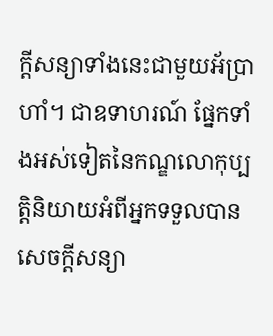ក្តីសន្យាទាំងនេះជាមួយអ័ប្រាហាំ។ ជាឧទាហរណ៍ ផ្នែកទាំងអស់ទៀតនៃកណ្ឌលោកុប្បត្ដិនិយាយអំពីអ្នកទទួលបានសេចក្តីសន្យា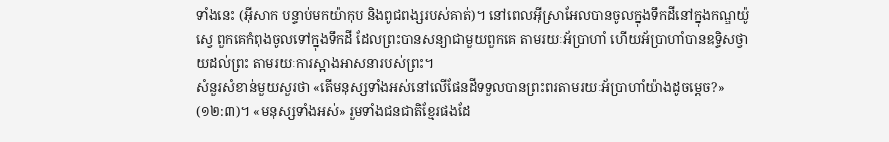ទាំងនេះ (អ៊ីសាក បន្ទាប់មកយ៉ាកុប និងពូជពង្សរបស់គាត់)។ នៅពេលអ៊ីស្រាអែលបានចូលក្នុងទឹកដីនៅក្នុងកណ្ឌយ៉ូស្វេ ពួកគេកំពុងចូលទៅក្នុងទឹកដី ដែលព្រះបានសន្យាជាមួយពួកគេ តាមរយៈអ័ប្រាហាំ ហើយអ័ប្រាហាំបានឧទ្ទិសថ្វាយដល់ព្រះ តាមរយៈការស្អាងអាសនារបស់ព្រះ។
សំនួរសំខាន់មួយសួរថា «តើមនុស្សទាំងអស់នៅលើផែនដីទទួលបានព្រះពរតាមរយៈអ័ប្រាហាំយ៉ាងដូចម្តេច?» (១២:៣)។ «មនុស្សទាំងអស់» រួមទាំងជនជាតិខ្មែរផងដែ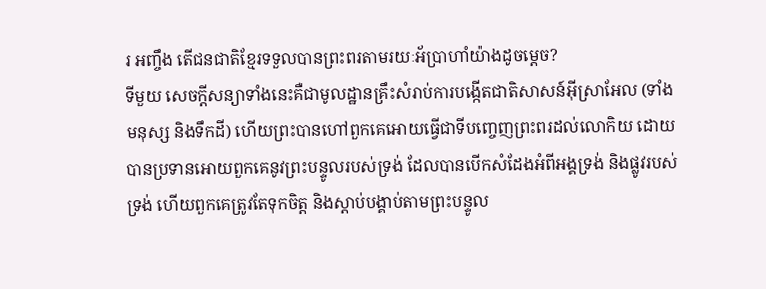រ អញ្ចឹង តើជនជាតិខ្មែរទទួលបានព្រះពរតាមរយៈអ័ប្រាហាំយ៉ាងដូចម្តេច?
ទីមួយ សេចក្តីសន្យាទាំងនេះគឺជាមូលដ្ឋានគ្រឹះសំរាប់ការបង្កើតជាតិសាសន៍អ៊ីស្រាអែល (ទាំងមនុស្ស និងទឹកដី) ហើយព្រះបានហៅពួកគេអោយធ្វើជាទីបញ្ចេញព្រះពរដល់លោកិយ ដោយបានប្រទានអោយពួកគេនូវព្រះបន្ទូលរបស់ទ្រង់ ដែលបានបើកសំដែងអំពីអង្គទ្រង់ និងផ្លូវរបស់ទ្រង់ ហើយពួកគេត្រូវតែទុកចិត្ត និងស្តាប់បង្គាប់តាមព្រះបន្ទូល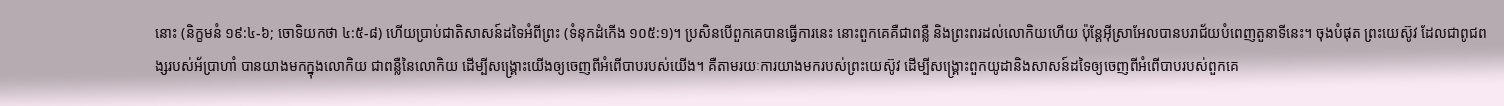នោះ (និក្ខមនំ ១៩:៤-៦; ចោទិយកថា ៤:៥-៨) ហើយប្រាប់ជាតិសាសន៍ដទៃអំពីព្រះ (ទំនុកដំកើង ១០៥:១)។ ប្រសិនបើពួកគេបានធ្វើការនេះ នោះពួកគេគឺជាពន្លឺ និងព្រះពរដល់លោកិយហើយ ប៉ុន្តែអ៊ីស្រាអែលបានបរាជ័យបំពេញតួនាទីនេះ។ ចុងបំផុត ព្រះយេស៊ូវ ដែលជាពូជពង្សរបស់អ័ប្រាហាំ បានយាងមកក្នុងលោកិយ ជាពន្លឺនៃលោកិយ ដើម្បីសង្គ្រោះយើងឲ្យចេញពីអំពើបាបរបស់យើង។ គឺតាមរយៈការយាងមករបស់ព្រះយេស៊ូវ ដើម្បីសង្គ្រោះពួកយូដានិងសាសន៍ដទៃឲ្យចេញពីអំពើបាបរបស់ពួកគេ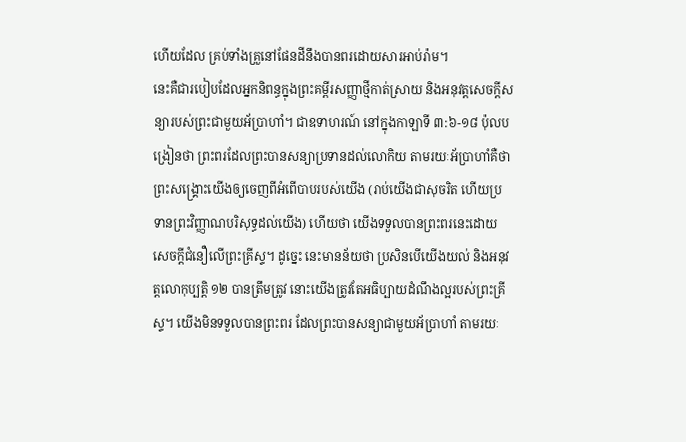ហើយដែល គ្រប់ទាំងគ្រួនៅផែនដីនឹងបានពរដោយសារអាប់រ៉ាម។
នេះគឺជារបៀបដែលអ្នកនិពន្ធក្នុងព្រះគម្ពីរសញ្ញាថ្មីកាត់ស្រាយ និងអនុវត្តសេចក្តីសន្យារបស់ព្រះជាមួយអ័ប្រាហាំ។ ជាឧទាហរណ៍ នៅក្នុងកាឡាទី ៣:៦-១៨ ប៉ុលបង្រៀនថា ព្រះពរដែលព្រះបានសន្យាប្រទានដល់លោកិយ តាមរយៈអ័ប្រាហាំគឺថា ព្រះសង្គ្រោះយើងឲ្យចេញពីអំពើបាបរបស់យើង (រាប់យើងជាសុចរិត ហើយប្រទានព្រះវិញ្ញាណបរិសុទ្ធដល់យើង) ហើយថា យើងទទួលបានព្រះពរនេះដោយសេចក្តីជំនឿលើព្រះគ្រីស្ទ។ ដូច្នេះ នេះមានន័យថា ប្រសិនបើយើងយល់ និងអនុវត្តលោកុប្បត្ដិ ១២ បានត្រឹមត្រូវ នោះយើងត្រូវតែអធិប្បាយដំណឹងល្អរបស់ព្រះគ្រីស្ទ។ យើងមិនទទួលបានព្រះពរ ដែលព្រះបានសន្យាជាមួយអ័ប្រាហាំ តាមរយៈ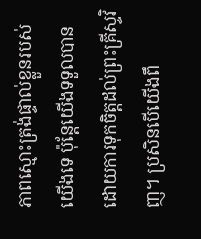ភាពស្មោះត្រង់ផ្ទាល់ខ្លួនរបស់យើងទេ ប៉ុន្តែយើងទទួលបានដោយការទុកចិត្តដល់ព្រះគ្រីស្ទវិញ។ ប្រសិនបើយើងពឹ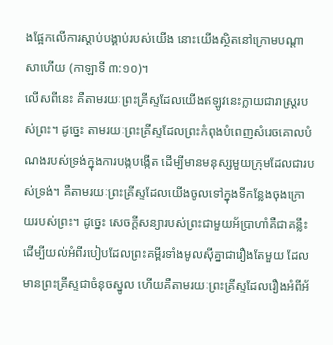ងផ្អែកលើការស្តាប់បង្គាប់របស់យើង នោះយើងស្ថិតនៅក្រោមបណ្តាសាហើយ (កាឡាទី ៣:១០)។
លើសពីនេះ គឺតាមរយៈព្រះគ្រីស្ទដែលយើងឥឡូវនេះក្លាយជារាស្ត្ររបស់ព្រះ។ ដូច្នេះ តាមរយៈព្រះគ្រីស្ទដែលព្រះកំពុងបំពេញសំរេចគោលបំណងរបស់ទ្រង់ក្នុងការបង្កបង្កើត ដើម្បីមានមនុស្សមួយក្រុមដែលជារបស់ទ្រង់។ គឺតាមរយៈព្រះគ្រីស្ទដែលយើងចូលទៅក្នុងទីកន្លែងចុងក្រោយរបស់ព្រះ។ ដូច្នេះ សេចក្តីសន្យារបស់ព្រះជាមួយអ័ប្រាហាំគឺជាគន្លឹះ ដើម្បីយល់អំពីរបៀបដែលព្រះគម្ពីរទាំងមូលស៊ីគ្នាជារឿងតែមួយ ដែលមានព្រះគ្រីស្ទជាចំនុចស្នូល ហើយគឺតាមរយៈព្រះគ្រីស្ទដែលរឿងអំពីអ័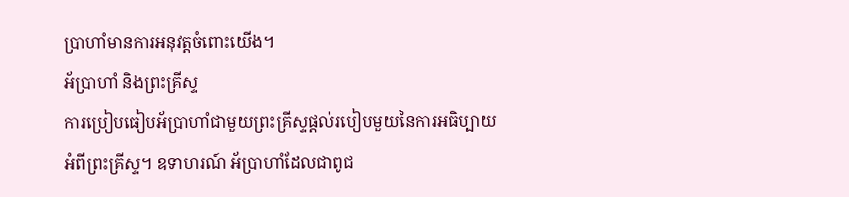ប្រាហាំមានការអនុវត្តចំពោះយើង។
អ័ប្រាហាំ និងព្រះគ្រីស្ទ
ការប្រៀបធៀបអ័ប្រាហាំជាមួយព្រះគ្រីស្ទផ្តល់របៀបមួយនៃការអធិប្បាយអំពីព្រះគ្រីស្ទ។ ឧទាហរណ៍ អ័ប្រាហាំដែលជាពូជ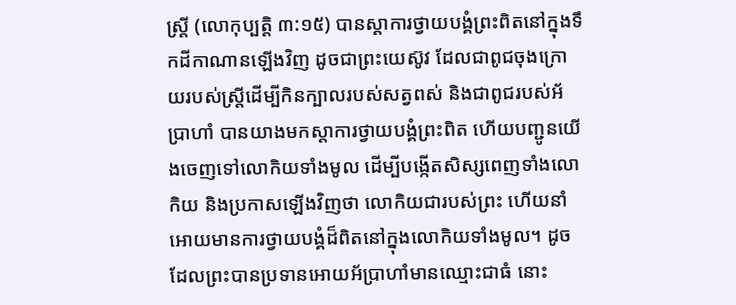ស្ត្រី (លោកុប្បត្ដិ ៣:១៥) បានស្តាការថ្វាយបង្គំព្រះពិតនៅក្នុងទឹកដីកាណានឡើងវិញ ដូចជាព្រះយេស៊ូវ ដែលជាពូជចុងក្រោយរបស់ស្ត្រីដើម្បីកិនក្បាលរបស់សត្វពស់ និងជាពូជរបស់អ័ប្រាហាំ បានយាងមកស្តាការថ្វាយបង្គំព្រះពិត ហើយបញ្ជូនយើងចេញទៅលោកិយទាំងមូល ដើម្បីបង្កើតសិស្សពេញទាំងលោកិយ និងប្រកាសឡើងវិញថា លោកិយជារបស់ព្រះ ហើយនាំអោយមានការថ្វាយបង្គំដ៏ពិតនៅក្នុងលោកិយទាំងមូល។ ដូចដែលព្រះបានប្រទានអោយអ័ប្រាហាំមានឈ្មោះជាធំ នោះ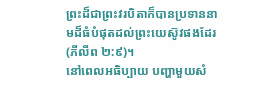ព្រះដ៏ជាព្រះវរបិតាក៏បានប្រទាននាមដ៏ធំបំផុតដល់ព្រះយេស៊ូវផងដែរ (ភីលីព ២:៩)។
នៅពេលអធិប្បាយ បញ្ហាមួយសំ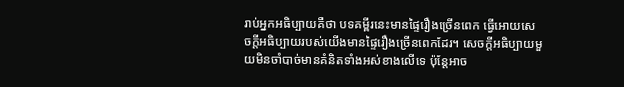រាប់អ្នកអធិប្បាយគឺថា បទគម្ពីរនេះមានផ្ទៃរឿងច្រើនពេក ធ្វើអោយសេចក្តីអធិប្បាយរបស់យើងមានផ្ទៃរឿងច្រើនពេកដែរ។ សេចក្តីអធិប្បាយមួយមិនចាំបាច់មានគំនិតទាំងអស់ខាងលើទេ ប៉ុន្តែអាច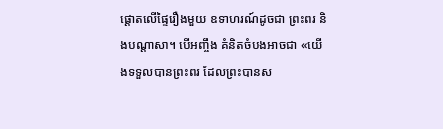ផ្ដោតលើផ្ទៃរឿងមួយ ឧទាហរណ៍ដូចជា ព្រះពរ និងបណ្តាសា។ បើអញ្ចឹង គំនិតចំបងអាចជា «យើងទទួលបានព្រះពរ ដែលព្រះបានស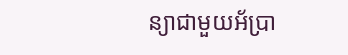ន្យាជាមួយអ័ប្រា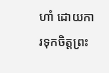ហាំ ដោយការទុកចិត្តព្រះ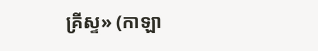គ្រីស្ទ» (កាឡា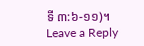ទី ៣:៦-១១)។
Leave a Reply